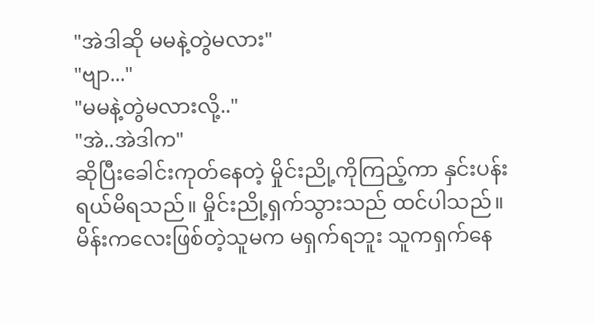"အဲဒါဆို မမနဲ့တွဲမလား"
"ဗျာ..."
"မမနဲ့တွဲမလားလို့.."
"အဲ..အဲဒါက"
ဆိုပြီးခေါင်းကုတ်နေတဲ့ မှိုင်းညို့ကိုကြည့်ကာ နှင်းပန်းရယ်မိရသည်။ မှိုင်းညို့ရှက်သွားသည် ထင်ပါသည်။ မိန်းကလေးဖြစ်တဲ့သူမက မရှက်ရဘူး သူကရှက်နေ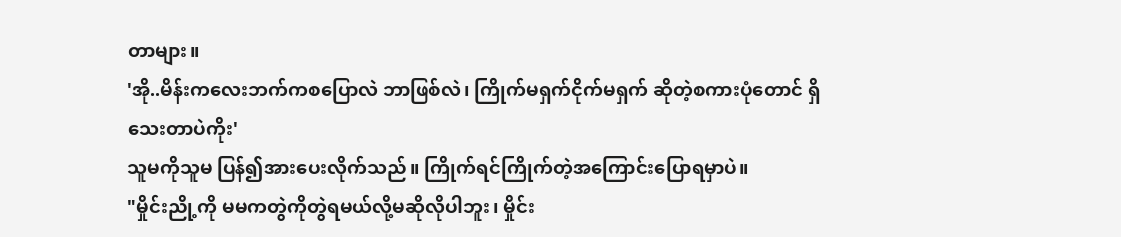တာများ။
'အို..မိန်းကလေးဘက်ကစပြောလဲ ဘာဖြစ်လဲ၊ ကြိုက်မရှက်ငိုက်မရှက် ဆိုတဲ့စကားပုံတောင် ရှိသေးတာပဲကိုး'
သူမကိုသူမ ပြန်၍အားပေးလိုက်သည်။ ကြိုက်ရင်ကြိုက်တဲ့အကြောင်းပြောရမှာပဲ။
"မှိုင်းညို့ကို မမကတွဲကိုတွဲရမယ်လို့မဆိုလိုပါဘူး၊ မှိုင်း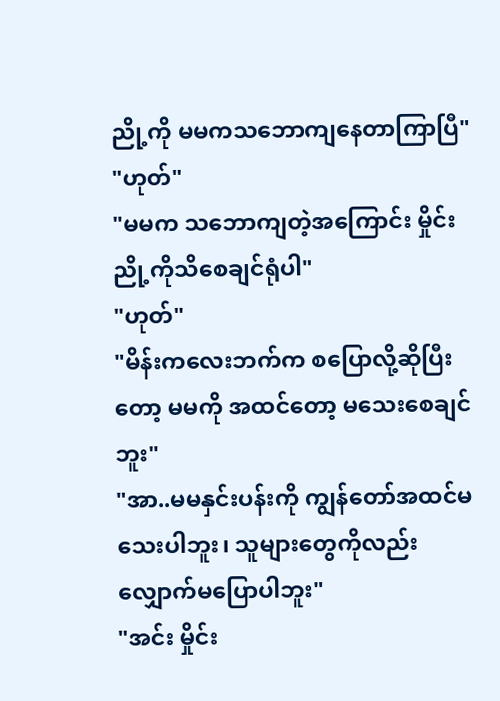ညို့ကို မမကသဘောကျနေတာကြာပြီ"
"ဟုတ်"
"မမက သဘောကျတဲ့အကြောင်း မှိုင်းညို့ကိုသိစေချင်ရုံပါ"
"ဟုတ်"
"မိန်းကလေးဘက်က စပြောလို့ဆိုပြီးတော့ မမကို အထင်တော့ မသေးစေချင်ဘူး"
"အာ..မမနှင်းပန်းကို ကျွန်တော်အထင်မသေးပါဘူး၊ သူများတွေကိုလည်း လျှောက်မပြောပါဘူး"
"အင်း မှိုင်း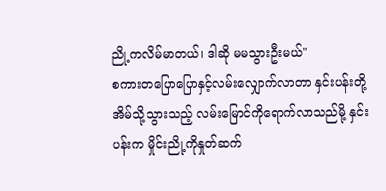ညို့ကလိမ်မာတယ်၊ ဒါဆို မမသွားဦးမယ်"
စကားတပြောပြောနှင့်လမ်းလျှောက်လာတာ နှင်းပန်းတို့အိမ်သို့သွားသည့် လမ်းမြောင်ကိုရောက်လာသည်မို့ နှင်းပန်းက မှိုင်းညို့ကိုနှုတ်ဆက်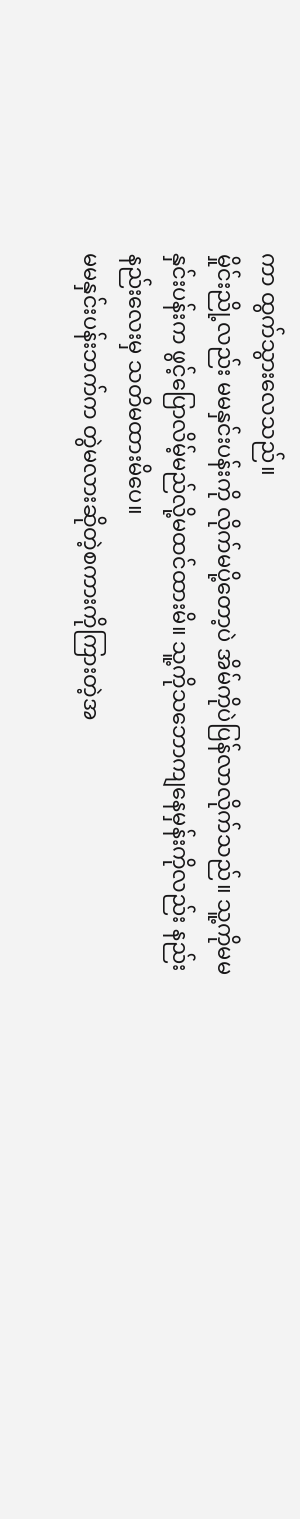ကာ ထွက်သွားလေသည်။
မှိုင်းညို့လည်း မမနှင်းပန်းကို လိုက်မပို့တော့ပဲ အိမ်ကိုပဲပြန်လာလိုက်သည်။ သူ့ကိုမမနှင်းပန်းက ဖွင့်ပြောလိမ့်မည်လို့မထင်ထားမိ။ သူ့ကိုသဘောကျနေမှန်းကိုလည်း နည်းနည်းလေးမှ သတိမထားမိပေ။
မမနှင်းပန်းဘက်က တွဲမလားဆိုတဲ့စကားကိုကြားတဲ့အ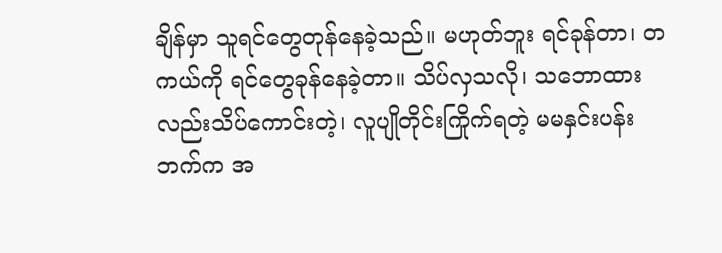ချိန်မှာ သူရင်တွေတုန်နေခဲ့သည်။ မဟုတ်ဘူး ရင်ခုန်တာ၊ တကယ်ကို ရင်တွေခုန်နေခဲ့တာ။ သိပ်လှသလို၊ သဘောထားလည်းသိပ်ကောင်းတဲ့၊ လူပျိုတိုင်းကြိုက်ရတဲ့ မမနှင်းပန်းဘက်က အ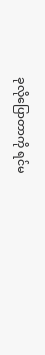ခုလိုပြောတာကို ရင်မ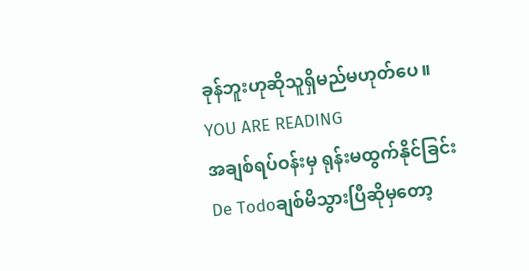ခုန်ဘူးဟုဆိုသူရှိမည်မဟုတ်ပေ။
YOU ARE READING
အချစ်ရပ်ဝန်းမှ ရုန်းမထွက်နိုင်ခြင်း
De Todoချစ်မိသွားပြီဆိုမှတော့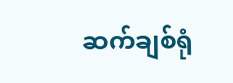ဆက်ချစ်ရုံ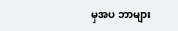မှအပ ဘာများ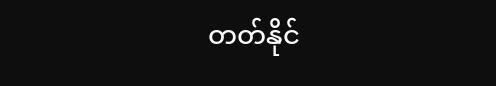တတ်နိုင်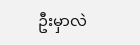ဦးမှာလဲ